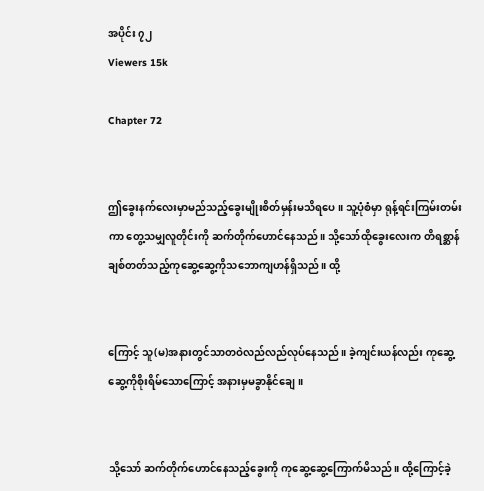အပိုင်း ၇၂
Viewers 15k

Chapter 72


ဤခွေးနက်လေးမှာမည်သည့်ခွေးမျိုးစိတ်မှန်းမသိရပေ။ သူ့ပုံစံမှာ ရုန့်ရင်းကြမ်းတမ်းကာ တွေ့သမျှလူတိုင်းကို ဆက်တိုက်ဟောင်နေသည်။ သို့သော်ထိုခွေးလေးက တိရစ္ဆာန်ချစ်တတ်သည့်ကုဆွေ့ဆွေ့ကိုသဘောကျဟန်ရှိသည်။ ထို့


ကြောင့် သူ(မ)အနားတွင်သာတဝဲလည်လည်လုပ်နေသည်။ ခဲ့ကျင်းယန်လည်း ကုဆွေ့ဆွေ့ကိုစိုးရိမ်သောကြောင့် အနားမှမခွာနိုင်ချေ။


သို့သော် ဆက်တိုက်ဟောင်နေသည့်ခွေးကို ကုဆွေ့ဆွေ့ကြောက်မိသည်။ ထို့ကြောင့်ခဲ့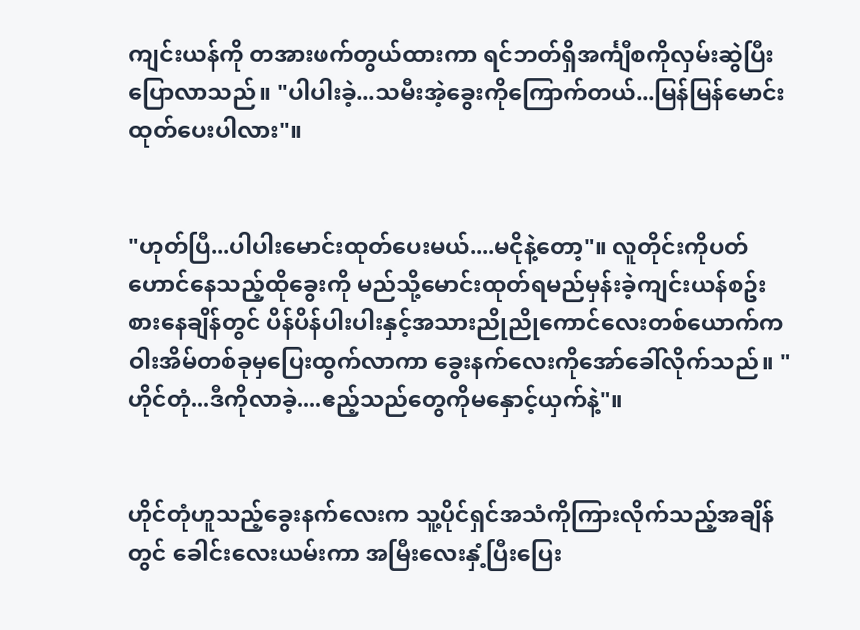ကျင်းယန်ကို တအားဖက်တွယ်ထားကာ ရင်ဘတ်ရှိအင်္ကျီစကိုလှမ်းဆွဲပြီးပြောလာသည်။ "ပါပါးခဲ့...သမီးအဲ့ခွေးကိုကြောက်တယ်...မြန်မြန်မောင်းထုတ်ပေးပါလား"။


"ဟုတ်ပြီ...ပါပါးမောင်းထုတ်ပေးမယ်....မငိုနဲ့တော့"။ လူတိုင်းကိုပတ်ဟောင်နေသည့်ထိုခွေးကို မည်သို့မောင်းထုတ်ရမည်မှန်းခဲ့ကျင်းယန်စဥ်းစားနေချိန်တွင် ပိန်ပိန်ပါးပါးနှင့်အသားညိုညိုကောင်လေးတစ်ယောက်က ဝါးအိမ်တစ်ခုမှပြေးထွက်လာကာ ခွေးနက်လေးကိုအော်ခေါ်လိုက်သည်။ "ဟိုင်တုံ...ဒီကိုလာခဲ့....ဧည့်သည်တွေကိုမနှောင့်ယှက်နဲ့"။


ဟိုင်တုံဟူသည့်ခွေးနက်လေးက သူ့ပိုင်ရှင်အသံကိုကြားလိုက်သည့်အချိန်တွင် ခေါင်းလေးယမ်းကာ အမြီးလေးနှံ့ပြီးပြေး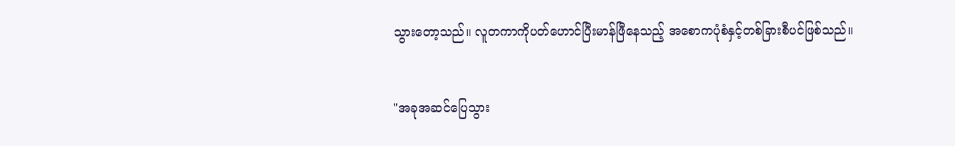သွားတော့သည်။ လူတကာကိုပတ်ဟောင်ပြီးမာန်ဖြီနေသည့် အစောကပုံစံနှင့်တစ်ခြားစီပင်ဖြစ်သည်။


"အခုအဆင်ပြေသွား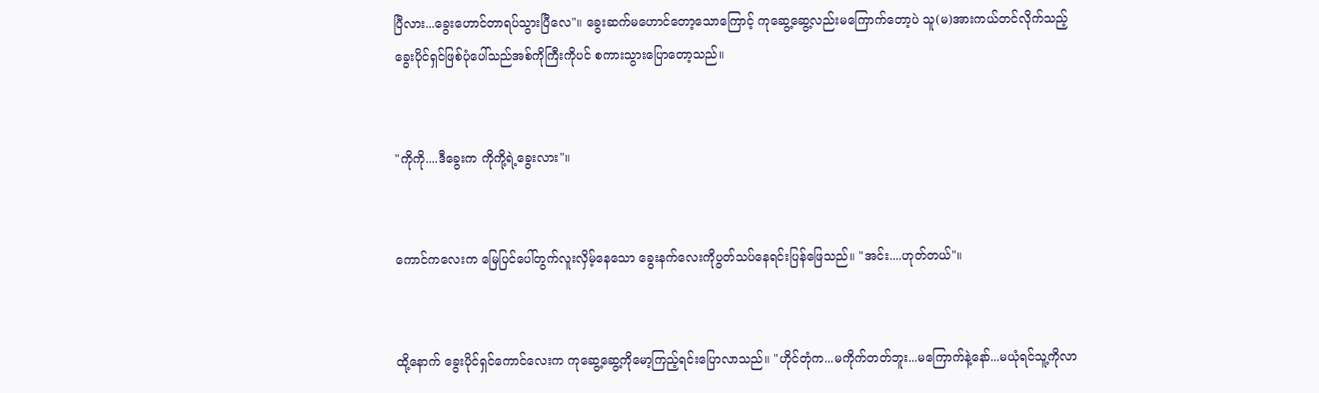ပြီလား...ခွေးဟောင်တာရပ်သွားပြီလေ"။ ခွေးဆက်မဟောင်တော့သောကြောင့် ကုဆွေ့ဆွေ့လည်းမကြောက်တော့ပဲ သူ(မ)အားကယ်တင်လိုက်သည့် ခွေးပိုင်ရှင်ဖြစ်ပုံပေါ်သည်အစ်ကိုကြီးကိုပင် စကားသွားပြောတော့သည်။


"ကိုကို....ဒီခွေးက ကိုကို့ရဲ့ခွေးလား"။


ကောင်ကလေးက မြေပြင်ပေါ်တွက်လူးလှိမ့်နေသော ခွေးနက်လေးကိုပွတ်သပ်နေရင်းပြန်ဖြေသည်။ "အင်း....ဟုတ်တယ်"။


ထို့နောက် ခွေးပိုင်ရှင်ကောင်လေးက ကုဆွေ့ဆွေ့ကိုမော့ကြည့်ရင်းပြောလာသည်။ "ဟိုင်တုံက...မကိုက်တတ်ဘူး...မကြောက်နဲ့နော်...မယုံရင်သူ့ကိုလာ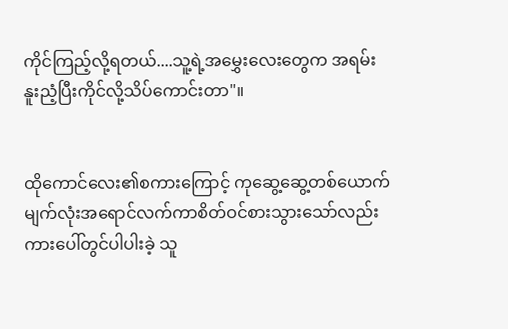ကိုင်ကြည့်လို့ရတယ်....သူ့ရဲ့အမွှေးလေးတွေက အရမ်းနူးညံ့ပြီးကိုင်လို့သိပ်ကောင်းတာ"။


ထိုကောင်လေး၏စကားကြောင့် ကုဆွေ့ဆွေ့တစ်ယောက် မျက်လုံးအရောင်လက်ကာစိတ်ဝင်စားသွားသော်လည်း ကားပေါ်တွင်ပါပါးခဲ့ သူ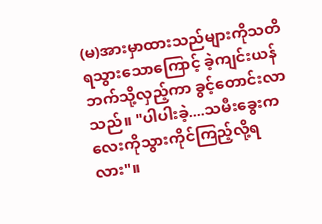(မ)အားမှာထားသည်များကိုသတိရသွားသောကြောင့် ခဲ့ကျင်းယန်ဘက်သို့လှည့်ကာ ခွင့်တောင်းလာသည်။ "ပါပါးခဲ့....သမီးခွေးကလေးကိုသွားကိုင်ကြည့်လို့ရလား"။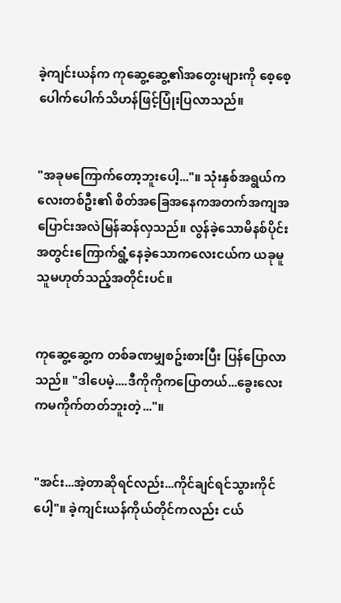ခဲ့ကျင်းယန်က ကုဆွေ့ဆွေ့၏အတွေးများကို စေ့စေ့ပေါက်ပေါက်သိဟန်ဖြင့်ပြုံးပြလာသည်။


"အခုမကြောက်တော့ဘူးပေါ့..."။ သုံးနှစ်အရွယ်ကလေးတစ်ဦး၏ စိတ်အခြေအနေကအတက်အကျအပြောင်းအလဲမြန်ဆန်လှသည်။ လွန်ခဲ့သောမိနစ်ပိုင်းအတွင်းကြောက်ရွံ့နေခဲ့သောကလေးငယ်က ယခုမူ သူမဟုတ်သည့်အတိုင်းပင်။


ကုဆွေ့ဆွေ့က တစ်ခဏမျှစဥ်းစားပြီး ပြန်ပြောလာသည်။ "ဒါပေမဲ့....ဒီကိုကိုကပြောတယ်...ခွေးလေးကမကိုက်တတ်ဘူးတဲ့..."။


"အင်း...အဲ့တာဆိုရင်လည်း...ကိုင်ချင်ရင်သွားကိုင်ပေါ့"။ ခဲ့ကျင်းယန်ကိုယ်တိုင်ကလည်း ငယ်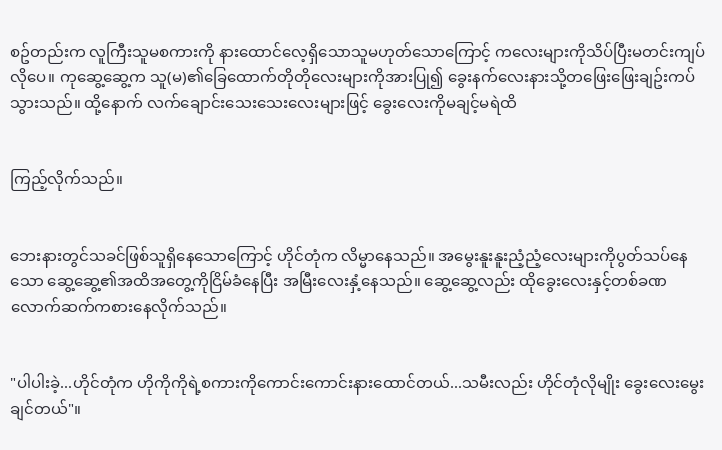စဥ်တည်းက လူကြီးသူမစကားကို နားထောင်လေ့ရှိသောသူမဟုတ်သောကြောင့် ကလေးများကိုသိပ်ပြီးမတင်းကျပ်လိုပေ။ ကုဆွေ့ဆွေ့က သူ(မ)၏ခြေထောက်တိုတိုလေးများကိုအားပြု၍ ခွေးနက်လေးနားသို့တဖြေးဖြေးချဥ်းကပ်သွားသည်။ ထို့နောက် လက်ချောင်းသေးသေးလေးများဖြင့် ခွေးလေးကိုမချင့်မရဲထိ


ကြည့်လိုက်သည်။


ဘေးနားတွင်သခင်ဖြစ်သူရှိနေသောကြောင့် ဟိုင်တုံက လိမ္မာနေသည်။ အမွေးနူးနူးညံ့ညံ့လေးများကိုပွတ်သပ်နေသော ဆွေ့ဆွေ့၏အထိအတွေ့ကိုငြိမ်ခံနေပြီး အမြီးလေးနှံ့နေသည်။ ဆွေ့ဆွေ့လည်း ထိုခွေးလေးနှင့်တစ်ခဏလောက်ဆက်ကစားနေလိုက်သည်။


"ပါပါးခဲ့...ဟိုင်တုံက ဟိုကိုကိုရဲ့စကားကိုကောင်းကောင်းနားထောင်တယ်...သမီးလည်း ဟိုင်တုံလိုမျိုး ခွေးလေးမွေးချင်တယ်"။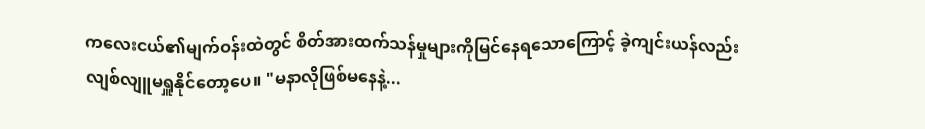ကလေးငယ်၏မျက်ဝန်းထဲတွင် စိတ်အားထက်သန်မှုများကိုမြင်နေရသောကြောင့် ခဲ့ကျင်းယန်လည်းလျစ်လျူမရှူနိုင်တော့ပေ။ "မနာလိုဖြစ်မနေနဲ့...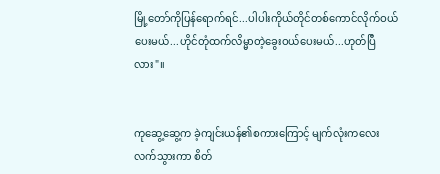မြို့တော်ကိုပြန်ရောက်ရင်...ပါပါးကိုယ်တိုင်တစ်ကောင်လိုက်ဝယ်ပေးမယ်...ဟိုင်တုံထက်လိမ္မာတဲ့ခွေးဝယ်ပေးမယ်...ဟုတ်ပြီလား"။


ကုဆွေ့ဆွေ့က ခဲ့ကျင်းယန်၏စကားကြောင့် မျက်လုံးကလေးလက်သွားကာ စိတ်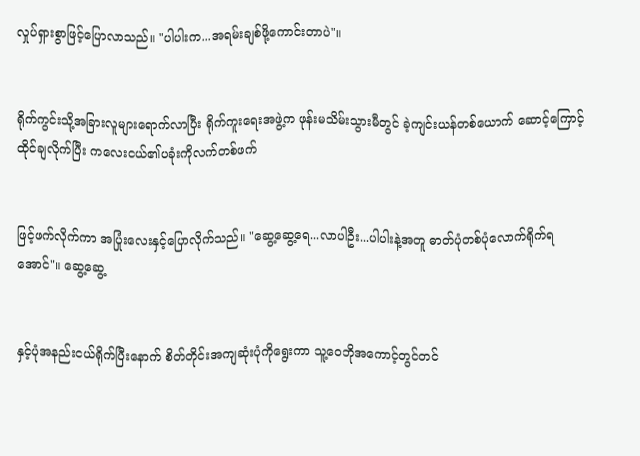လှုပ်ရှားစွာဖြင့်ပြောလာသည်။ "ပါပါးက...အရမ်းချစ်ဖို့ကောင်းတာပဲ"။


ရိုက်ကွင်းသို့အခြားလူများရောက်လာပြီး ရိုက်ကူးရေးအဖွဲ့က ဖုန်းမသိမ်းသွားမီတွင် ခဲ့ကျင်းယန်တစ်ယောက် ဆောင့်ကြောင့်ထိုင်ချလိုက်ပြီး ကလေးငယ်၏ပခုံးကိုလက်တစ်ဖက်


ဖြင့်ဖက်လိုက်ကာ အပြုံးလေးနှင့်ပြောလိုက်သည်။ "ဆွေ့ဆွေ့ရေ...လာပါဦး...ပါပါးနဲ့အတူ ဓာတ်ပုံတစ်ပုံလောက်ရိုက်ရအောင်"။ ဆွေ့ဆွေ့


နှင့်ပုံအနည်းငယ်ရိုက်ပြီးနောက် စိတ်တိုင်းအကျဆုံးပုံကိုရွေးကာ သူ့ဝေဘိုအကောင့်တွင်တင်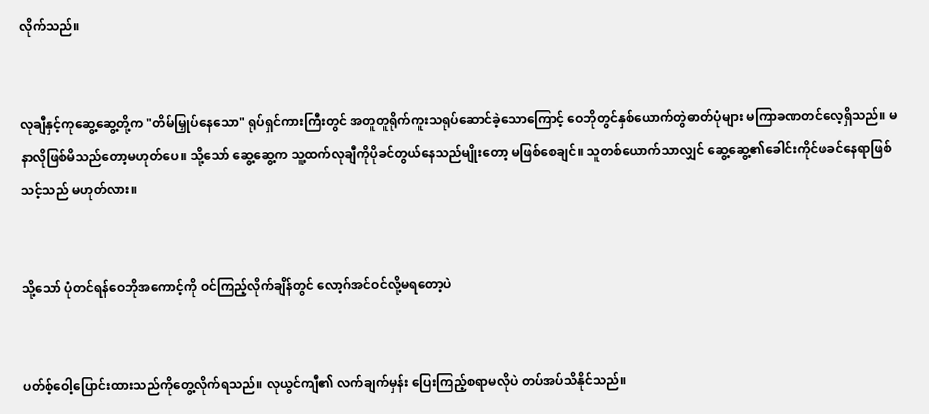လိုက်သည်။


လုချီနှင့်ကုဆွေ့ဆွေ့တို့က "တိမ်မြှုပ်နေသော" ရုပ်ရှင်ကားကြီးတွင် အတူတူရိုက်ကူးသရုပ်ဆောင်ခဲ့သောကြောင့် ဝေဘိုတွင်နှစ်ယောက်တွဲဓာတ်ပုံများ မကြာခဏတင်လေ့ရှိသည်။ မနာလိုဖြစ်မိသည်တော့မဟုတ်ပေ။ သို့သော် ဆွေ့ဆွေ့က သူ့ထက်လုချီကိုပိုခင်တွယ်နေသည်မျိုးတော့ မဖြစ်စေချင်။ သူတစ်ယောက်သာလျှင် ဆွေ့ဆွေ့၏ခေါင်းကိုင်ဖခင်နေရာဖြစ်သင့်သည် မဟုတ်လား။


သို့သော် ပုံတင်ရန်ဝေဘိုအကောင့်ကို ဝင်ကြည့်လိုက်ချိန်တွင် လော့ဂ်အင်ဝင်လို့မရတော့ပဲ


ပတ်စ့်ဝေါ့ပြောင်းထားသည်ကိုတွေ့လိုက်ရသည်။ လုယွင်ကျီ၏ လက်ချက်မှန်း ပြေးကြည့်စရာမလိုပဲ တပ်အပ်သိနိုင်သည်။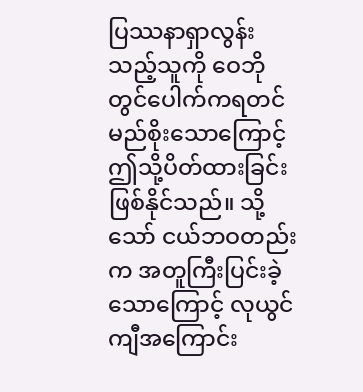ပြဿနာရှာလွန်းသည့်သူကို ဝေဘိုတွင်ပေါက်ကရတင်မည်စိုးသောကြောင့် ဤသို့ပိတ်ထားခြင်းဖြစ်နိုင်သည်။ သို့သော် ငယ်ဘဝတည်းက အတူကြီးပြင်းခဲ့သောကြောင့် လုယွင်ကျီအကြောင်း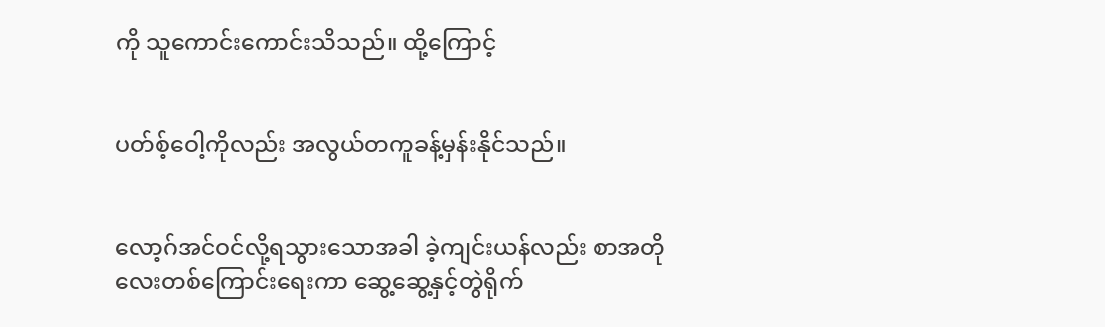ကို သူကောင်းကောင်းသိသည်။ ထို့ကြောင့်


ပတ်စ့်ဝေါ့ကိုလည်း အလွယ်တကူခန့်မှန်းနိုင်သည်။


လော့ဂ်အင်ဝင်လို့ရသွားသောအခါ ခဲ့ကျင်းယန်လည်း စာအတိုလေးတစ်ကြောင်းရေးကာ ဆွေ့ဆွေ့နှင့်တွဲရိုက်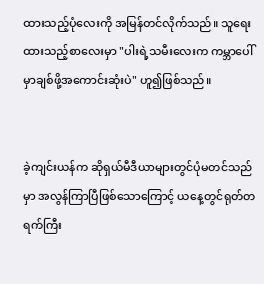ထားသည့်ပုံလေးကို အမြန်တင်လိုက်သည်။ သူရေးထားသည့်စာလေးမှာ "ပါးရဲ့သမီးလေးက ကမ္ဘာပေါ်မှာချစ်ဖို့အကောင်းဆုံးပဲ" ဟူ၍ဖြစ်သည်။


ခဲ့ကျင်းယန်က ဆိုရှယ်မီဒီယာများတွင်ပုံမတင်သည်မှာ အလွန်ကြာပြီဖြစ်သောကြောင့် ယနေ့တွင်ရုတ်တရက်ကြီး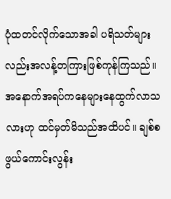ပုံထတင်လိုက်သောအခါ ပရိသတ်များလည်းအလန့်တကြားဖြစ်ကုန်ကြသည်။ အနောက်အရပ်ကနေများနေထွက်လာသလားဟု ထင်မှတ်မိသည်အထိပင်။ ချစ်စဖွယ်ကောင်းလွန်း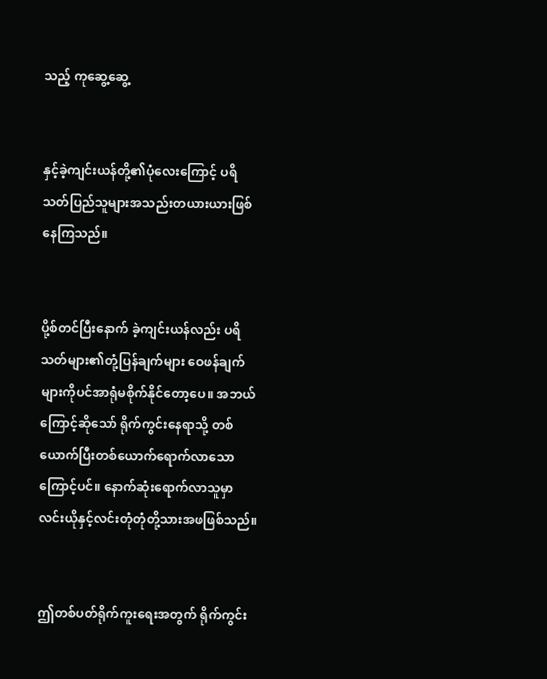သည့် ကုဆွေ့ဆွေ့


နှင့်ခဲ့ကျင်းယန်တို့၏ပုံလေးကြောင့် ပရိသတ်ပြည်သူများအသည်းတယားယားဖြစ်နေကြသည်။


ပို့စ်တင်ပြီးနောက် ခဲ့ကျင်းယန်လည်း ပရိသတ်များ၏တုံ့ပြန်ချက်များ ဝေဖန်ချက်များကိုပင်အာရုံမစိုက်နိုင်တော့ပေ။ အဘယ်ကြောင့်ဆိုသော် ရိုက်ကွင်းနေရာသို့ တစ်ယောက်ပြီးတစ်ယောက်ရောက်လာသောကြောင့်ပင်။ နောက်ဆုံးရောက်လာသူမှာ လင်းယိုနှင့်လင်းတုံတုံတို့သားအဖဖြစ်သည်။


ဤတစ်ပတ်ရိုက်ကူးရေးအတွက် ရိုက်ကွင်း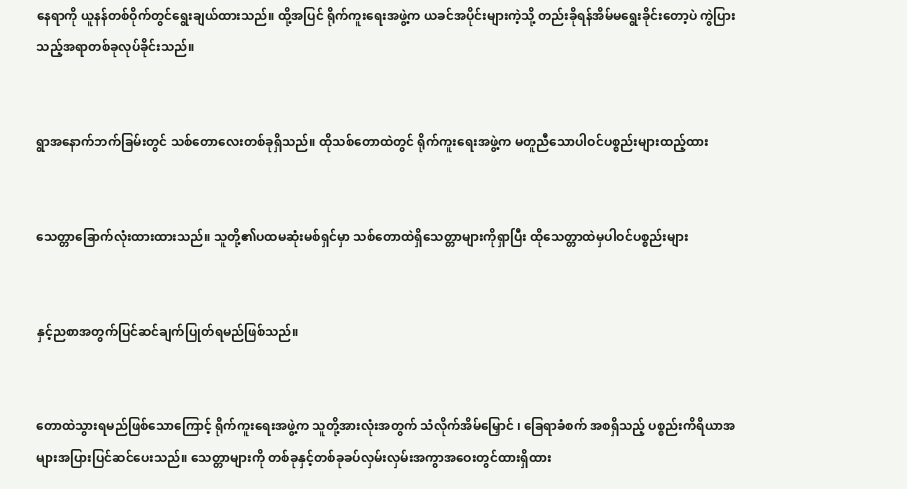နေရာကို ယူနန်တစ်ဝိုက်တွင်ရွေးချယ်ထားသည်။ ထို့အပြင် ရိုက်ကူးရေးအဖွဲ့က ယခင်အပိုင်းများကဲ့သို့ တည်းခိုရန်အိမ်မရွေးခိုင်းတော့ပဲ ကွဲပြားသည့်အရာတစ်ခုလုပ်ခိုင်းသည်။


ရွာအနောက်ဘက်ခြမ်းတွင် သစ်တောလေးတစ်ခုရှိသည်။ ထိုသစ်တောထဲတွင် ရိုက်ကူးရေးအဖွဲ့က မတူညီသောပါဝင်ပစ္စည်းများထည့်ထား


သေတ္တာခြောက်လုံးထားထားသည်။ သူတို့၏ပထမဆုံးမစ်ရှင်မှာ သစ်တောထဲရှိသေတ္တာများကိုရှာပြီး ထိုသေတ္တာထဲမှပါဝင်ပစ္စည်းများ


နှင့်ညစာအတွက်ပြင်ဆင်ချက်ပြုတ်ရမည်ဖြစ်သည်။


တောထဲသွားရမည်ဖြစ်သောကြောင့် ရိုက်ကူးရေးအဖွဲ့က သူတို့အားလုံးအတွက် သံလိုက်အိမ်မြှောင် ၊ ခြေရာခံစက် အစရှိသည့် ပစ္စည်းကိရိယာအများအပြားပြင်ဆင်ပေးသည်။ သေတ္တာများကို တစ်ခုနှင့်တစ်ခုခပ်လှမ်းလှမ်းအကွာအဝေးတွင်ထားရှိထား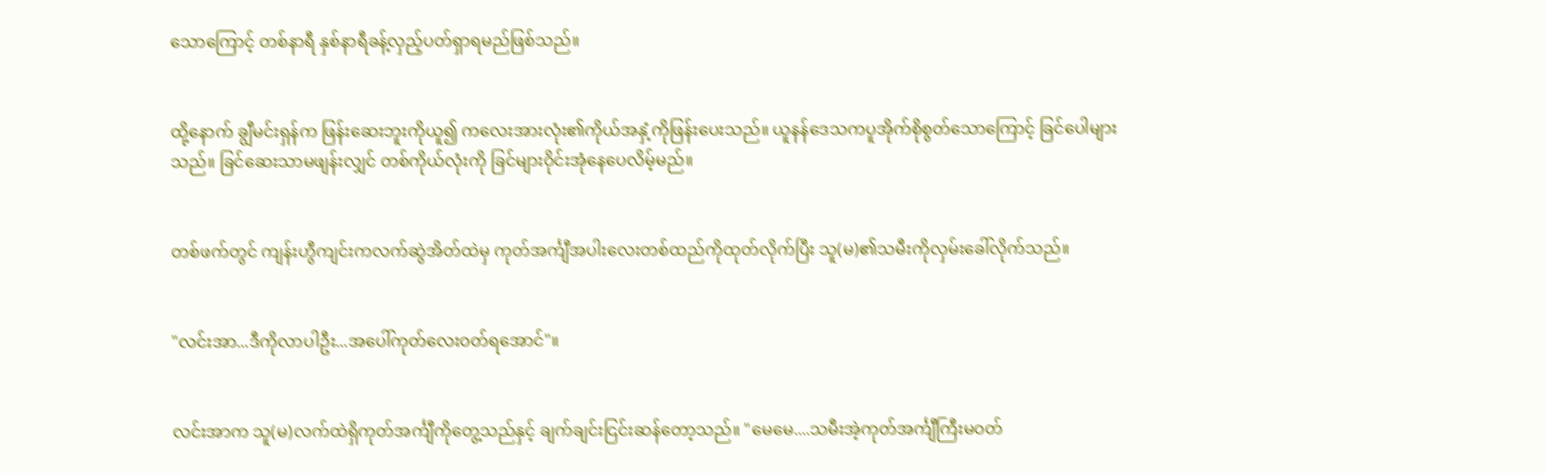သောကြောင့် တစ်နာရီ နှစ်နာရီခန့်လှည့်ပတ်ရှာရမည်ဖြစ်သည်။


ထို့နောက် ချွီမင်းရှန်က ဖြန်းဆေးဘူးကိုယူ၍ ကလေးအားလုံး၏ကိုယ်အနှံ့ကိုဖြန်းပေးသည်။ ယူနန်ဒေသကပူအိုက်စိုစွတ်သောကြောင့် ခြင်ပေါများသည်။ ခြင်ဆေးသာမဖျန်းလျှင် တစ်ကိုယ်လုံးကို ခြင်များဝိုင်းအုံနေပေလိမ့်မည်။


တစ်ဖက်တွင် ကျန်းဟွီကျင်းကလက်ဆွဲအိတ်ထဲမှ ကုတ်အင်္ကျီအပါးလေးတစ်ထည်ကိုထုတ်လိုက်ပြီး သူ(မ)၏သမီးကိုလှမ်းခေါ်လိုက်သည်။


"လင်းအာ...ဒီကိုလာပါဦး...အပေါ်ကုတ်လေးဝတ်ရအောင်"။


လင်းအာက သူ(မ)လက်ထဲရှိကုတ်အင်္ကျီကိုတွေ့သည်နှင့် ချက်ချင်းငြင်းဆန်တော့သည်။ "မေမေ....သမီးအဲ့ကုတ်အင်္ကျီကြီးမဝတ်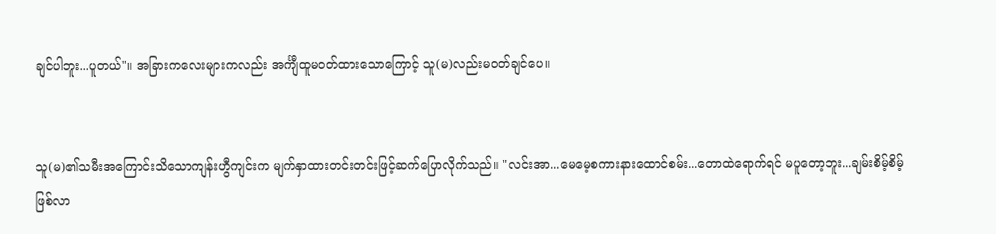ချင်ပါဘူး...ပူတယ်"။ အခြားကလေးများကလည်း အင်္ကျီထူမဝတ်ထားသောကြောင့် သူ(မ)လည်းမဝတ်ချင်ပေ။


သူ(မ)၏သမီးအကြောင်းသိသောကျန်းဟွီကျင်းက မျက်နှာထားတင်းတင်းဖြင့်ဆက်ပြောလိုက်သည်။ "လင်းအာ...မေမေ့စကားနားထောင်စမ်း...တောထဲရောက်ရင် မပူတော့ဘူး...ချမ်းစိမ့်စိမ့်ဖြစ်လာ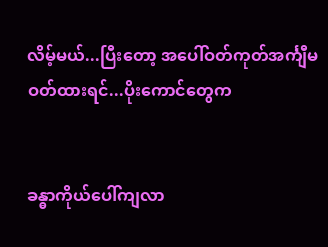လိမ့်မယ်...ပြီးတော့ အပေါ်ဝတ်ကုတ်အင်္ကျီမဝတ်ထားရင်...ပိုးကောင်တွေက


ခန္ဓာကိုယ်ပေါ်ကျလာ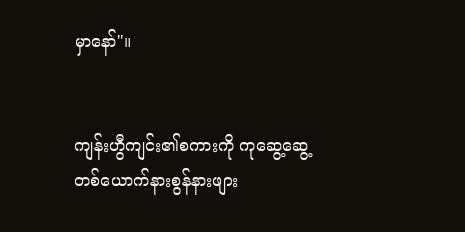မှာနော်"။


ကျန်းဟွီကျင်း၏စကားကို ကုဆွေ့ဆွေ့တစ်ယောက်နားစွန်နားဖျား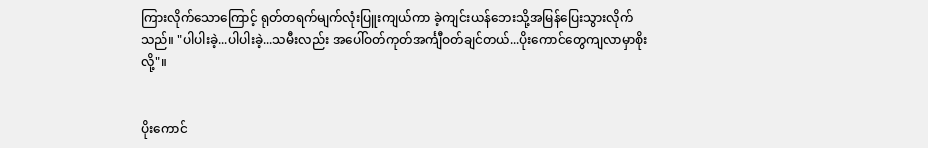ကြားလိုက်သောကြောင့် ရုတ်တရက်မျက်လုံးပြူးကျယ်ကာ ခဲ့ကျင်းယန်ဘေးသို့အမြန်ပြေးသွားလိုက်သည်။ "ပါပါးခဲ့...ပါပါးခဲ့...သမီးလည်း အပေါ်ဝတ်ကုတ်အင်္ကျီဝတ်ချင်တယ်...ပိုးကောင်တွေကျလာမှာစိုးလို့"။


ပိုးကောင်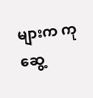များက ကုဆွေ့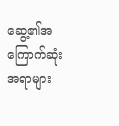ဆွေ့၏အကြောက်ဆုံးအရာများ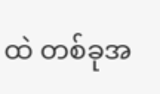ထဲ တစ်ခုအ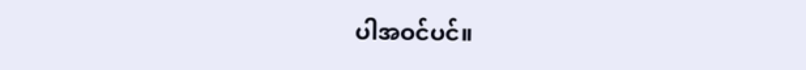ပါအဝင်ပင်။